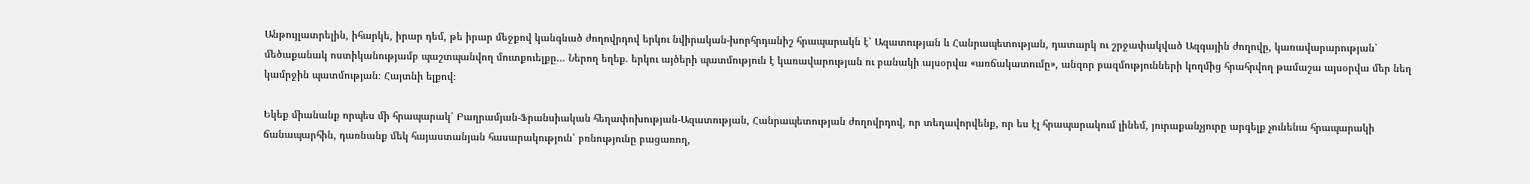Անթույլատրելին, իհարկե, իրար դեմ, թե իրար մեջքով կանգնած ժողովրդով երկու նվիրական-խորհրդանիշ հրապարակն է՝ Ազատության և Հանրապետության, դատարկ ու շրջափակված Ազգային ժողովը, կառավարարության՝ մեծաքանակ ոստիկանությամբ պաշտպանվող մուտքուելքը… Ներող եղեք. երկու այծերի պատմություն է կառավարության ու բանակի այսօրվա «առճակատումը», անզոր բազմությունների կողմից հրահրվող թամաշա այսօրվա մեր նեղ կամրջին պատմության։ Հայտնի ելքով։

Եկեք միանանք որպես մի հրապարակ՝ Բաղրամյան-Ֆրանսիական հեղափոխության-Ազատության, Հանրապետության ժողովրդով, որ տեղավորվենք, որ ես էլ հրապարակում լինեմ, յուրաքանչյուրը արգելք չունենա հրապարակի ճանապարհին, դառնանք մեկ հայաստանյան հասարակություն՝ բռնությունը բացառող,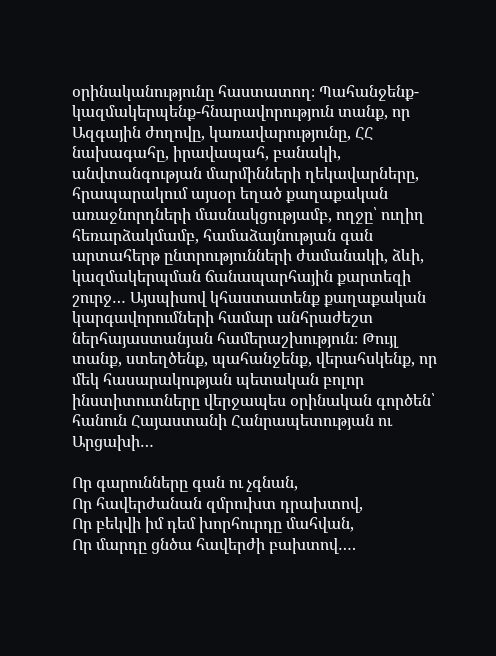օրինականությունը հաստատող։ Պահանջենք-կազմակերպենք-հնարավորություն տանք, որ Ազգային ժողովը, կառավարությունը, ՀՀ նախագահը, իրավապահ, բանակի, անվտանգության մարմինների ղեկավարները, հրապարակում այսօր եղած քաղաքական առաջնորդների մասնակցությամբ, ողջը՝ ուղիղ հեռարձակմամբ, համաձայնության գան արտահերթ ընտրությունների ժամանակի, ձևի, կազմակերպման ճանապարհային քարտեզի շուրջ… Այսպիսով կհաստատենք քաղաքական կարգավորումների համար անհրաժեշտ ներհայաստանյան համերաշխություն։ Թույլ տանք, ստեղծենք, պահանջենք, վերահսկենք, որ մեկ հասարակության պետական բոլոր ինստիտուտները վերջապես օրինական գործեն՝ հանուն Հայաստանի Հանրապետության ու Արցախի…

Որ գարունները գան ու չգնան,
Որ հավերժանան զմրուխտ դրախտով,
Որ բեկվի իմ դեմ խորհուրդը մահվան,
Որ մարդը ցնծա հավերժի բախտով….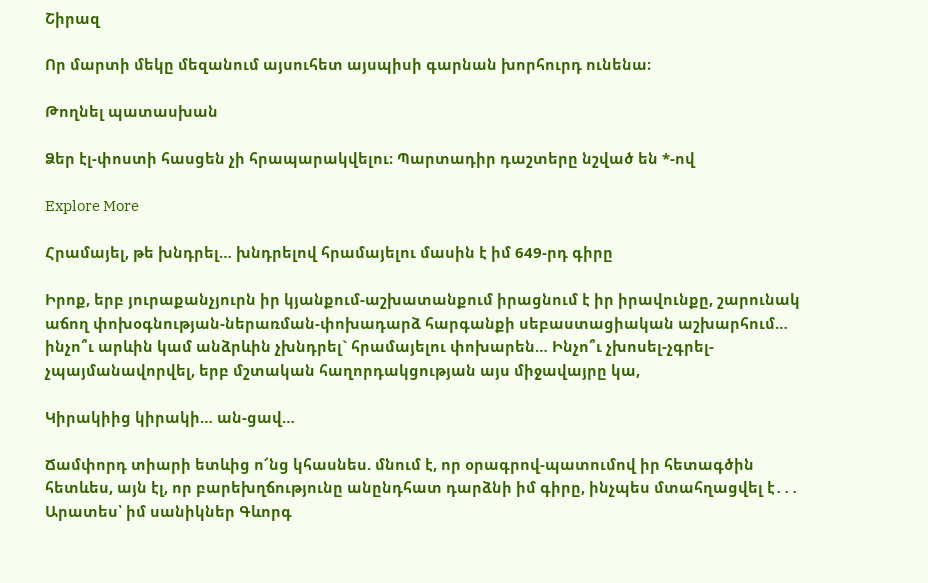Շիրազ

Որ մարտի մեկը մեզանում այսուհետ այսպիսի գարնան խորհուրդ ունենա։

Թողնել պատասխան

Ձեր էլ-փոստի հասցեն չի հրապարակվելու։ Պարտադիր դաշտերը նշված են *-ով

Explore More

Հրամայել, թե խնդրել… խնդրելով հրամայելու մասին է իմ 649-րդ գիրը

Իրոք, երբ յուրաքանչյուրն իր կյանքում-աշխատանքում իրացնում է իր իրավունքը, շարունակ աճող փոխօգնության-ներառման-փոխադարձ հարգանքի սեբաստացիական աշխարհում… ինչո՞ւ արևին կամ անձրևին չխնդրել` հրամայելու փոխարեն… Ինչո՞ւ չխոսել-չգրել-չպայմանավորվել, երբ մշտական հաղորդակցության այս միջավայրը կա,

Կիրակիից կիրակի… ան-ցավ…

Ճամփորդ տիարի ետևից ո՜նց կհասնես. մնում է, որ օրագրով-պատումով իր հետագծին հետևես, այն էլ, որ բարեխղճությունը անընդհատ դարձնի իմ գիրը, ինչպես մտահղացվել է․․․ Արատես՝ իմ սանիկներ Գևորգ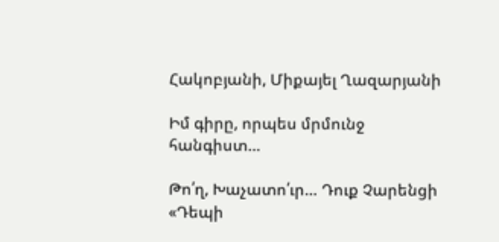Հակոբյանի, Միքայել Ղազարյանի

Իմ գիրը, որպես մրմունջ հանգիստ…

Թո՛ղ, Խաչատո՛ւր… Դուք Չարենցի «Դեպի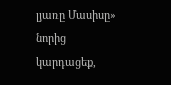լյառը Մասիսը» նորից կարդացեք,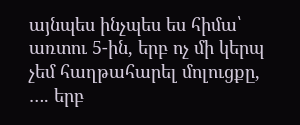այնպես ինչպես ես հիմա՝ առտու 5-ին, երբ ոչ մի կերպ չեմ հաղթահարել մոլուցքը, …. երբ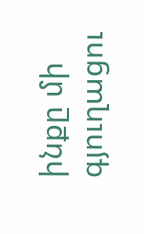ինքը մի գյուղացու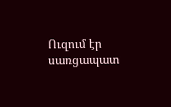Ուզում էր սառցապատ